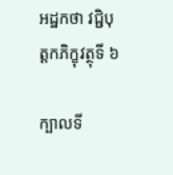អដ្ឋកថា វជ្ជិបុត្តកភិក្ខុវត្ថុទី ៦

ក្បាលទី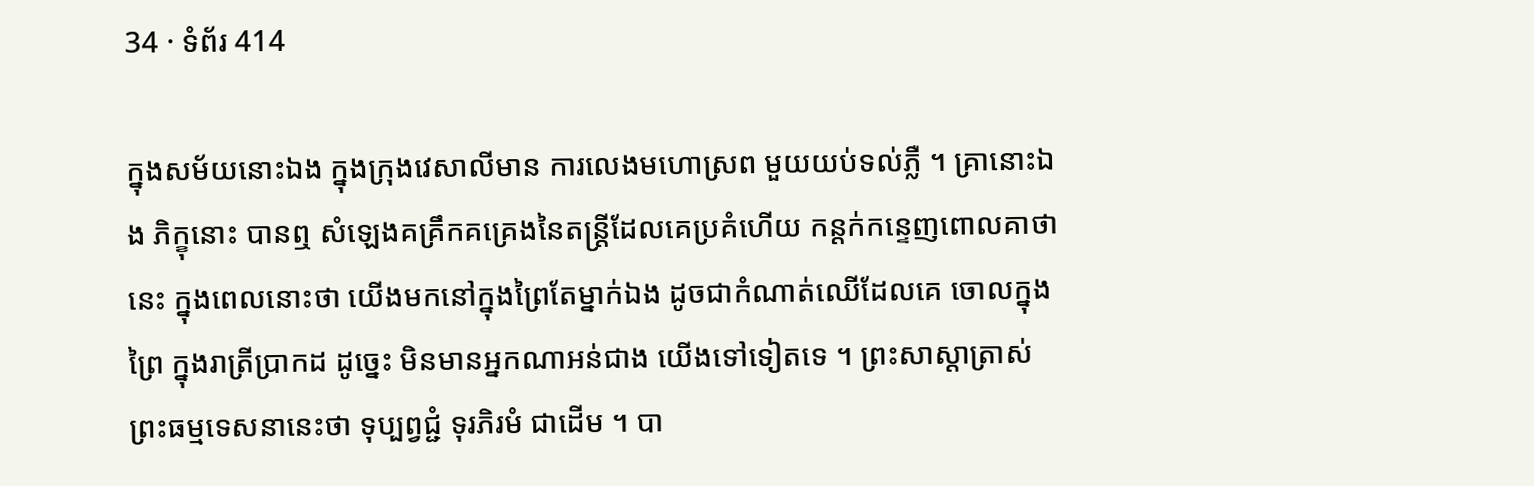34 · ទំព័រ 414

ក្នុងសម័យនោះឯង ក្នុងក្រុងវេសាលីមាន ការលេងមហោស្រព មួយយប់ទល់ភ្លឺ ។ គ្រានោះឯង ភិក្ខុនោះ បានឮ សំឡេងគគ្រឹកគគ្រេងនៃតន្រ្តីដែលគេប្រគំហើយ កន្តក់កន្ទេញពោលគាថានេះ ក្នុងពេលនោះថា យើងមកនៅក្នុងព្រៃតែម្នាក់ឯង ដូចជាកំណាត់ឈើដែលគេ ចោលក្នុងព្រៃ ក្នុងរាត្រីប្រាកដ ដូច្នេះ មិនមានអ្នកណាអន់ជាង យើងទៅទៀតទេ ។ ព្រះសាស្តាត្រាស់ព្រះធម្មទេសនានេះថា ទុប្បព្វជ្ជំ ទុរភិរមំ ជាដើម ។ បា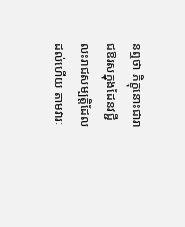នឮថា ភិក្ខុនោះជារាជឱរសក្នុងដែនវជ្ជី លះរាជសម្បត្តិដែលដល់ហើយ តាមវារៈ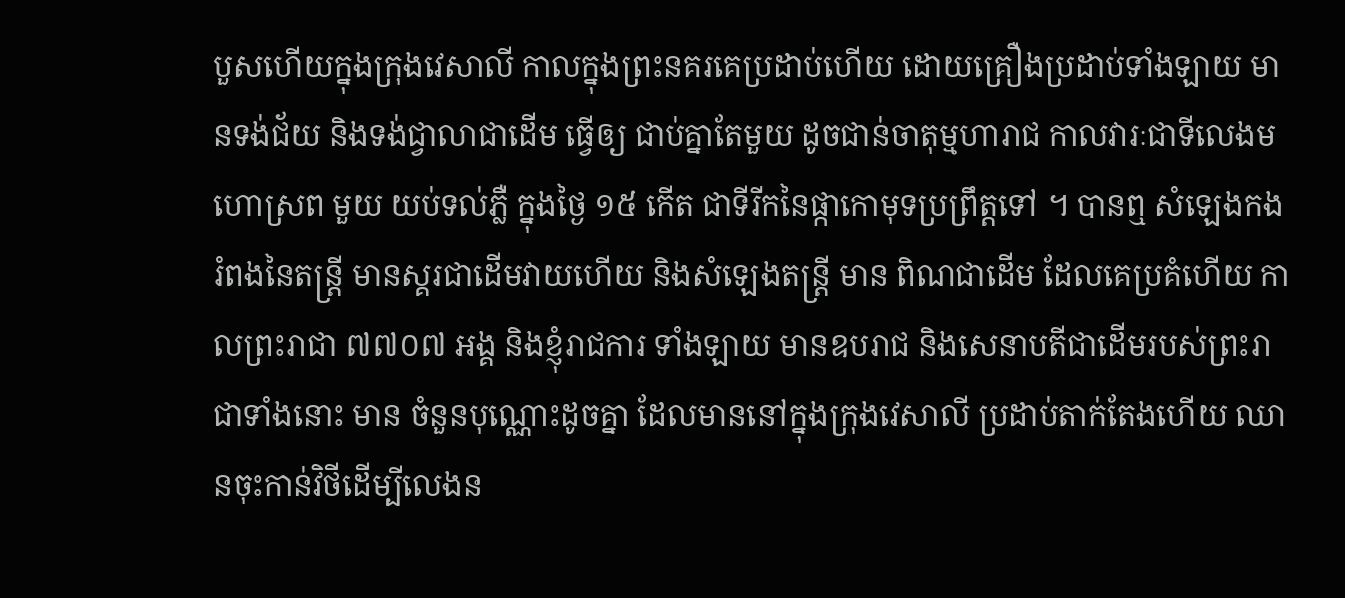បួសហើយក្នុងក្រុងវេសាលី កាលក្នុងព្រះនគរគេប្រដាប់ហើយ ដោយគ្រឿងប្រដាប់ទាំងឡាយ មានទង់ជ័យ និងទង់ជ្វាលាជាដើម ធ្វើឲ្យ ជាប់គ្នាតែមួយ ដូចជាន់ចាតុម្មហារាជ កាលវារៈជាទីលេងមហោស្រព មួយ យប់ទល់ភ្លឺ ក្នុងថ្ងៃ ១៥ កើត ជាទីរីកនៃផ្កាកោមុទប្រព្រឹត្តទៅ ។ បានឮ សំឡេងកងរំពងនៃតន្រ្តី មានស្គរជាដើមវាយហើយ និងសំឡេងតន្រ្តី មាន ពិណជាដើម ដែលគេប្រគំហើយ កាលព្រះរាជា ៧៧០៧ អង្គ និងខ្ញុំរាជការ ទាំងឡាយ មានឧបរាជ និងសេនាបតីជាដើមរបស់ព្រះរាជាទាំងនោះ មាន ចំនួនបុណ្ណោះដូចគ្នា ដែលមាននៅក្នុងក្រុងវេសាលី ប្រដាប់តាក់តែងហើយ ឈានចុះកាន់វិថីដើម្បីលេងន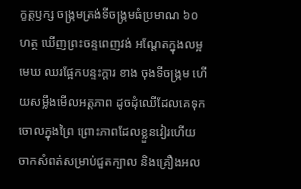ក្ខត្តឫក្ស ចង្រ្កមត្រង់ទីចង្រ្កមធំប្រមាណ ៦០ ហត្ថ ឃើញព្រះចន្ទពេញវង់ អណ្តែតក្នុងលម្អមេឃ ឈរផ្អែកបន្ទះក្តារ ខាង ចុងទីចង្រ្កម ហើយសម្លឹងមើលអត្តភាព ដូចដុំឈើដែលគេទុកចោលក្នុងព្រៃ ព្រោះភាពដែលខ្លួនវៀរហើយចាកសំពត់សម្រាប់ជួតក្បាល និងគ្រឿងអល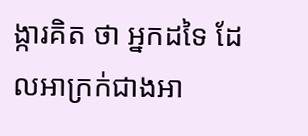ង្ការគិត ថា អ្នកដទៃ ដែលអាក្រក់ជាងអា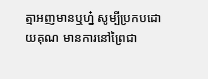ត្មាអញមានឬហ្ន៎ សូម្បីប្រកបដោយគុណ មានការនៅព្រៃជា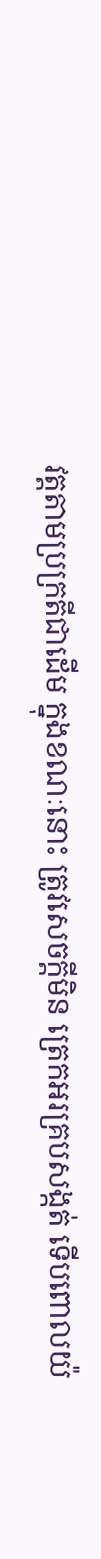វត្តតាមប្រក្រតីជាដើម ក្នុងខណៈនោះ ត្រូវសេចក្តីមិន ត្រេកអរគ្របសង្កត់ ទើបពោលយ៉